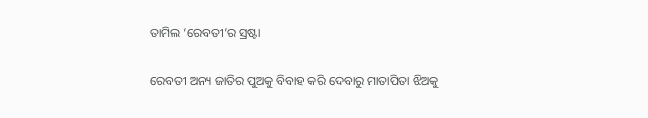ତାମିଲ ‘ରେବତୀ’ର ସ୍ରଷ୍ଟା

ରେବତୀ ଅନ୍ୟ ଜାତିର ପୁଅକୁ ବିବାହ କରି ଦେବାରୁ ମାତାପିତା ଝିଅକୁ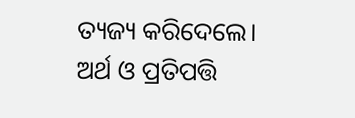ତ୍ୟଜ୍ୟ କରିଦେଲେ। ଅର୍ଥ ଓ ପ୍ରତିପତ୍ତି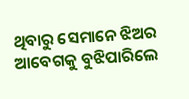ଥିବାରୁ ସେମାନେ ଝିଅର ଆବେଗକୁ ବୁଝିପାରିଲେ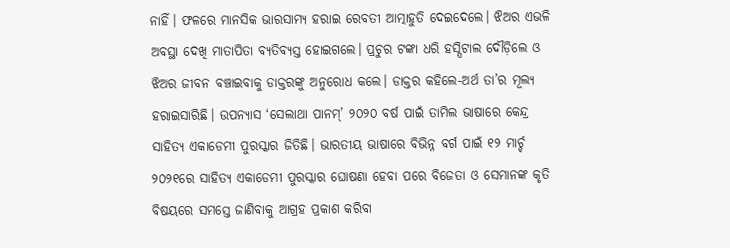ନାହିଁ। ଫଳରେ ମାନସିକ ଭାରସାମ୍ୟ ହରାଇ ରେବତୀ ଆତ୍ମାହୁତି ଦେଇଦେଲେ। ଝିଅର ଏଭଳି ଅବସ୍ଥା ଦେଖି ମାତାପିତା ବ୍ୟତିବ୍ୟସ୍ତ ହୋଇଗଲେ। ପ୍ରଚୁର ଟଙ୍କା ଧରି ହସ୍ପିଟାଲ ଦୌଡ଼ିଲେ ଓ ଝିଅର ଜୀବନ ବଞ୍ଚାଇବାକୁ ଡାକ୍ତରଙ୍କୁ ଅନୁରୋଧ କଲେ। ଡାକ୍ତର କହିଲେ-ଅର୍ଥ ତା’ର ମୂଲ୍ୟ ହରାଇସାରିଛି। ଉପନ୍ୟାସ ‘ସେଲାଥା ପାନମ୍‌’ ୨୦୨୦ ବର୍ଷ ପାଇଁ ତାମିଲ ଭାଷାରେ କେନ୍ଦ୍ର ସାହିତ୍ୟ ଏକାଡେମୀ ପୁରସ୍କାର ଜିତିଛି। ଭାରତୀୟ ଭାଷାରେ ବିଭିନ୍ନ ବର୍ଗ ପାଇଁ ୧୨ ମାର୍ଚ୍ଚ ୨୦୨୧ରେ ସାହିତ୍ୟ ଏକାଡେମୀ ପୁରସ୍କାର ଘୋଷଣା ହେବା ପରେ ବିଜେତା ଓ ସେମାନଙ୍କ କୃତି ବିଷୟରେ ସମସ୍ତେ ଜାଣିବାକୁ ଆଗ୍ରହ ପ୍ରକାଶ କରିବା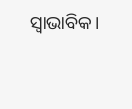ସ୍ବାଭାବିକ।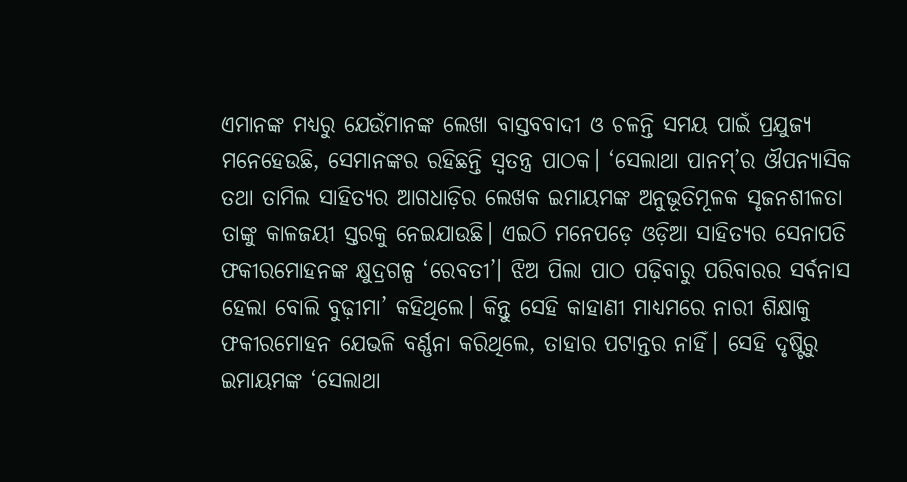ଏମାନଙ୍କ ମଧ୍ୟରୁ ଯେଉଁମାନଙ୍କ ଲେଖା ବାସ୍ତବବାଦୀ ଓ ଚଳନ୍ତି ସମୟ ପାଇଁ ପ୍ରଯୁଜ୍ୟ ମନେହେଉଛି, ସେମାନଙ୍କର ରହିଛନ୍ତି ସ୍ବତନ୍ତ୍ର ପାଠକ। ‘ସେଲାଥା ପାନମ୍‌’ର ଔପନ୍ୟାସିକ ତଥା ତାମିଲ ସାହିତ୍ୟର ଆଗଧାଡ଼ିର ଲେଖକ ଇମାୟମଙ୍କ ଅନୁଭୂତିମୂଳକ ସୃଜନଶୀଳତା ତାଙ୍କୁ କାଳଜୟୀ ସ୍ତରକୁ ନେଇଯାଉଛି। ଏଇଠି ମନେପଡ଼େ ଓଡ଼ିଆ ସାହିତ୍ୟର ସେନାପତି ଫକୀରମୋହନଙ୍କ କ୍ଷୁଦ୍ରଗଳ୍ପ ‘ରେବତୀ’। ଝିଅ ପିଲା ପାଠ ପଢ଼ିବାରୁ ପରିବାରର ସର୍ବନାସ ହେଲା ବୋଲି ବୁଢ଼ୀମା’ କହିଥିଲେ। କିନ୍ତୁ ସେହି କାହାଣୀ ମାଧ୍ୟମରେ ନାରୀ ଶିକ୍ଷାକୁ ଫକୀରମୋହନ ଯେଭଳି ବର୍ଣ୍ଣନା କରିଥିଲେ, ତାହାର ପଟାନ୍ତର ନାହିଁ। ସେହି ଦୃଷ୍ଟିରୁ ଇମାୟମଙ୍କ ‘ସେଲାଥା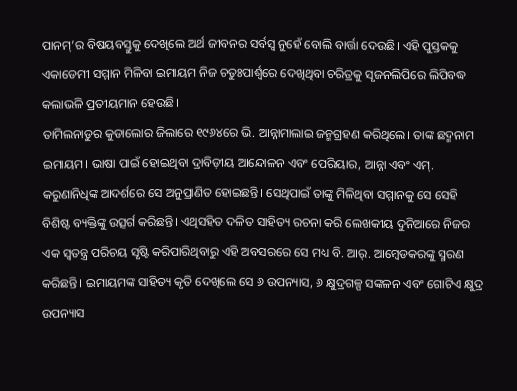ପାନମ୍‌’ର ବିଷୟବସ୍ତୁକୁ ଦେଖିଲେ ଅର୍ଥ ଜୀବନର ସର୍ବସ୍ବ ନୁହେଁ ବୋଲି ବାର୍ତ୍ତା ଦେଉଛି। ଏହି ପୁସ୍ତକକୁ ଏକାଡେମୀ ସମ୍ମାନ ମିଳିବା ଇମାୟମ ନିଜ ଚତୁଃପାର୍ଶ୍ୱରେ ଦେଖିଥିବା ଚରିତ୍ରକୁ ସୃଜନଲିପିରେ ଲିପିବଦ୍ଧ କଲାଭଳି ପ୍ରତୀୟମାନ ହେଉଛି।
ତାମିଲନାଡୁର କୁଡାଲୋର ଜିଲାରେ ୧୯୬୪ରେ ଭି. ଆନ୍ନାମାଲାଇ ଜନ୍ମଗ୍ରହଣ କରିଥିଲେ। ତାଙ୍କ ଛଦ୍ମନାମ ଇମାୟମ। ଭାଷା ପାଇଁ ହୋଇଥିବା ଦ୍ରାବିଡ଼ୀୟ ଆନ୍ଦୋଳନ ଏବଂ ପେରିୟାର, ଆନ୍ନା ଏବଂ ଏମ୍‌. କରୁଣାନିଧିଙ୍କ ଆଦର୍ଶରେ ସେ ଅନୁପ୍ରାଣିତ ହୋଇଛନ୍ତି। ସେଥିପାଇଁ ତାଙ୍କୁ ମିଳିଥିବା ସମ୍ମାନକୁ ସେ ସେହି ବିଶିଷ୍ଟ ବ୍ୟକ୍ତିଙ୍କୁ ଉତ୍ସର୍ଗ କରିଛନ୍ତି। ଏଥିସହିତ ଦଳିତ ସାହିତ୍ୟ ରଚନା କରି ଲେଖକୀୟ ଦୁନିଆରେ ନିଜର ଏକ ସ୍ବତନ୍ତ୍ର ପରିଚୟ ସୃଷ୍ଟି କରିପାରିଥିବାରୁ ଏହି ଅବସରରେ ସେ ମଧ୍ୟ ବି. ଆର୍‌. ଆମ୍ବେଡକରଙ୍କୁ ସ୍ମରଣ କରିଛନ୍ତି। ଇମାୟମଙ୍କ ସାହିତ୍ୟ କୃତି ଦେଖିଲେ ସେ ୬ ଉପନ୍ୟାସ, ୬ କ୍ଷୁଦ୍ରଗଳ୍ପ ସଙ୍କଳନ ଏବଂ ଗୋଟିଏ କ୍ଷୁଦ୍ର ଉପନ୍ୟାସ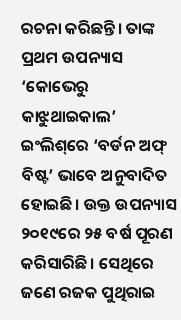ରଚନା କରିଛନ୍ତି। ତାଙ୍କ ପ୍ରଥମ ଉପନ୍ୟାସ ‘କୋଭେରୁ କାଝୁଥାଇକାଲ’ ଇଂଲିଶ୍‌ରେ ‘ବର୍ଡନ ଅଫ୍‌ ବିଷ୍ଟ’ ଭାବେ ଅନୁବାଦିତ ହୋଇଛି। ଉକ୍ତ ଉପନ୍ୟାସ ୨୦୧୯ରେ ୨୫ ବର୍ଷ ପୂରଣ କରିସାରିଛି। ସେଥିରେ ଜଣେ ରଜକ ପୁଥିରାଇ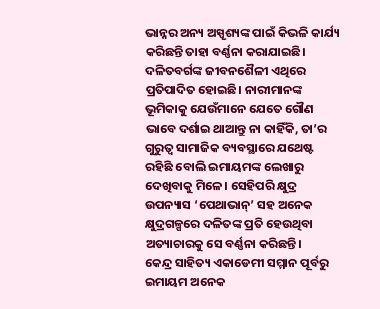ଭାନ୍ନର ଅନ୍ୟ ଅସ୍ପୃଶ୍ୟଙ୍କ ପାଇଁ କିଭଳି କାର୍ଯ୍ୟ କରିଛନ୍ତି ତାହା ବର୍ଣ୍ଣନା କରାଯାଇଛି। ଦଳିତବର୍ଗଙ୍କ ଜୀବନଶୈଳୀ ଏଥିରେ ପ୍ରତିପାଦିତ ହୋଇଛି। ନାରୀମାନଙ୍କ ଭୂମିକାକୁ ଯେଉଁମାନେ ଯେତେ ଗୌଣ ଭାବେ ଦର୍ଶାଇ ଥାଆନ୍ତୁ ନା କାହିଁକି, ତା’ର ଗୁରୁତ୍ୱ ସାମାଜିକ ବ୍ୟବସ୍ଥାରେ ଯଥେଷ୍ଟ ରହିଛି ବୋଲି ଇମାୟମଙ୍କ ଲେଖାରୁ ଦେଖିବାକୁ ମିଳେ। ସେହିପରି କ୍ଷୁଦ୍ର ଉପନ୍ୟାସ ‘ପେଥାଭାନ୍‌’ ସହ ଅନେକ କ୍ଷୁଦ୍ରଗଳ୍ପରେ ଦଳିତଙ୍କ ପ୍ରତି ହେଉଥିବା ଅତ୍ୟାଚାରକୁ ସେ ବର୍ଣ୍ଣନା କରିଛନ୍ତି।
କେନ୍ଦ୍ର ସାହିତ୍ୟ ଏକାଡେମୀ ସମ୍ମାନ ପୂର୍ବରୁ ଇମାୟମ ଅନେକ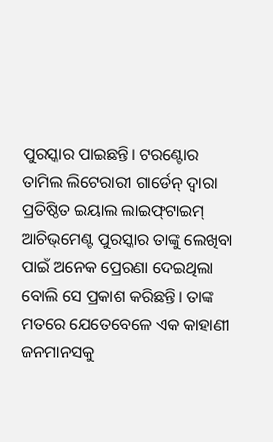ପୁରସ୍କାର ପାଇଛନ୍ତି। ଟରଣ୍ଟୋର ତାମିଲ ଲିଟେରାରୀ ଗାର୍ଡେନ୍‌ ଦ୍ୱାରା ପ୍ରତିଷ୍ଠିତ ଇୟାଲ ଲାଇଫ୍‌ଟାଇମ୍‌ ଆଚିଭ୍‌ମେଣ୍ଟ ପୁରସ୍କାର ତାଙ୍କୁ ଲେଖିବା ପାଇଁ ଅନେକ ପ୍ରେରଣା ଦେଇଥିଲା ବୋଲି ସେ ପ୍ରକାଶ କରିଛନ୍ତି। ତାଙ୍କ ମତରେ ଯେତେବେଳେ ଏକ କାହାଣୀ ଜନମାନସକୁ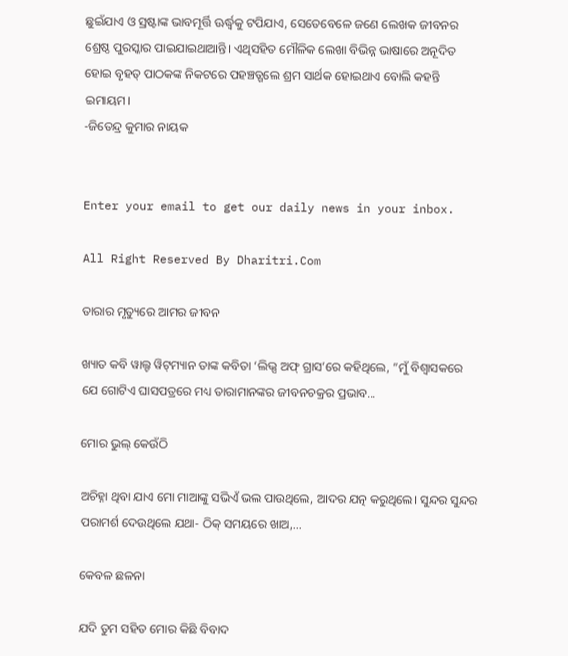ଛୁଇଁଯାଏ ଓ ସ୍ରଷ୍ଟାଙ୍କ ଭାବମୂର୍ତ୍ତି ଊର୍ଦ୍ଧ୍ୱକୁ ଟପିଯାଏ, ସେତେବେଳେ ଜଣେ ଲେଖକ ଜୀବନର ଶ୍ରେଷ୍ଠ ପୁରସ୍କାର ପାଇଯାଇଥାଆନ୍ତି। ଏଥିସହିତ ମୌଳିକ ଲେଖା ବିଭିନ୍ନ ଭାଷାରେ ଅନୂଦିତ ହୋଇ ବୃହତ୍‌ ପାଠକଙ୍କ ନିକଟରେ ପହଞ୍ଚତ୍ଗଲେ ଶ୍ରମ ସାର୍ଥକ ହୋଇଥାଏ ବୋଲି କହନ୍ତି ଇମାୟମ।
-ଜିତେନ୍ଦ୍ର କୁମାର ନାୟକ


Enter your email to get our daily news in your inbox.

All Right Reserved By Dharitri.Com

ତାରାର ମୃତ୍ୟୁରେ ଆମର ଜୀବନ

ଖ୍ୟାତ କବି ୱାଲ୍ଟ ୱିଟ୍‌ମ୍ୟାନ ତାଙ୍କ କବିତା ‘ଲିଭ୍ସ ଅଫ୍‌ ଗ୍ରାସ’ରେ କହିଥିଲେ, ”ମୁଁ ବିଶ୍ୱାସକରେ ଯେ ଗୋଟିଏ ଘାସପତ୍ରରେ ମଧ୍ୟ ତାରାମାନଙ୍କର ଜୀବନଚକ୍ରର ପ୍ରଭାବ...

ମୋର ଭୁଲ୍‌ କେଉଁଠି

ଅଚିହ୍ନା ଥିବା ଯାଏ ମୋ ମାଆଙ୍କୁ ସଭିଏଁ ଭଲ ପାଉଥିଲେ, ଆଦର ଯତ୍ନ କରୁଥିଲେ। ସୁନ୍ଦର ସୁନ୍ଦର ପରାମର୍ଶ ଦେଉଥିଲେ ଯଥା- ଠିକ୍‌ ସମୟରେ ଖାଅ,...

କେବଳ ଛଳନା

ଯଦି ତୁମ ସହିତ ମୋର କିଛି ବିବାଦ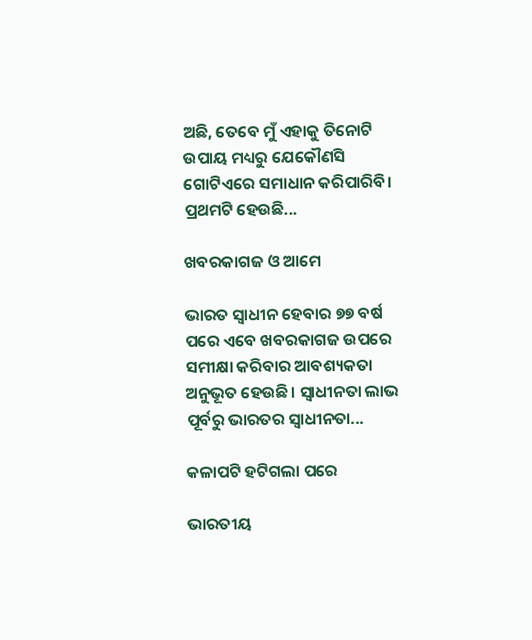ଅଛି, ତେବେ ମୁଁ ଏହାକୁ ତିନୋଟି ଉପାୟ ମଧ୍ୟରୁ ଯେକୌଣସି ଗୋଟିଏରେ ସମାଧାନ କରିପାରିବି। ପ୍ରଥମଟି ହେଉଛି...

ଖବରକାଗଜ ଓ ଆମେ

ଭାରତ ସ୍ବାଧୀନ ହେବାର ୭୭ ବର୍ଷ ପରେ ଏବେ ଖବରକାଗଜ ଉପରେ ସମୀକ୍ଷା କରିବାର ଆବଶ୍ୟକତା ଅନୁଭୂତ ହେଉଛି। ସ୍ବାଧୀନତା ଲାଭ ପୂର୍ବରୁ ଭାରତର ସ୍ବାଧୀନତା...

କଳାପଟି ହଟିଗଲା ପରେ

ଭାରତୀୟ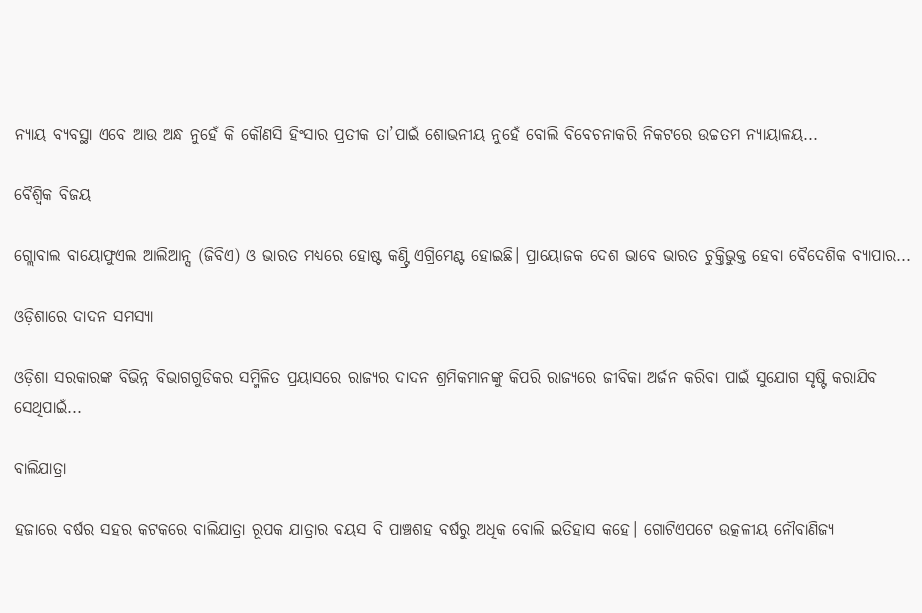ନ୍ୟାୟ ବ୍ୟବସ୍ଥା ଏବେ ଆଉ ଅନ୍ଧ ନୁହେଁ କି କୌଣସି ହିଂସାର ପ୍ରତୀକ ତା’ପାଇଁ ଶୋଭନୀୟ ନୁହେଁ ବୋଲି ବିବେଚନାକରି ନିକଟରେ ଉଚ୍ଚତମ ନ୍ୟାୟାଳୟ...

ବୈଶ୍ୱିକ ବିଜୟ

ଗ୍ଲୋବାଲ ବାୟୋଫୁଏଲ ଆଲିଆନ୍ସ (ଜିବିଏ) ଓ ଭାରତ ମଧ୍ୟରେ ହୋଷ୍ଟ କଣ୍ଟ୍ରି ଏଗ୍ରିମେଣ୍ଟ ହୋଇଛି। ପ୍ରାୟୋଜକ ଦେଶ ଭାବେ ଭାରତ ଚୁକ୍ତିଭୁକ୍ତ ହେବା ବୈଦେଶିକ ବ୍ୟାପାର...

ଓଡ଼ିଶାରେ ଦାଦନ ସମସ୍ୟା

ଓଡ଼ିଶା ସରକାରଙ୍କ ବିଭିନ୍ନ ବିଭାଗଗୁଡିକର ସମ୍ମିଳିତ ପ୍ରୟାସରେ ରାଜ୍ୟର ଦାଦନ ଶ୍ରମିକମାନଙ୍କୁ କିପରି ରାଜ୍ୟରେ ଜୀବିକା ଅର୍ଜନ କରିବା ପାଇଁ ସୁଯୋଗ ସୃଷ୍ଟି କରାଯିବ ସେଥିପାଇଁ...

ବାଲିଯାତ୍ରା

ହଜାରେ ବର୍ଷର ସହର କଟକରେ ବାଲିଯାତ୍ରା ରୂପକ ଯାତ୍ରାର ବୟସ ବି ପାଞ୍ଚଶହ ବର୍ଷରୁ ଅଧିକ ବୋଲି ଇତିହାସ କହେ। ଗୋଟିଏପଟେ ଉତ୍କଳୀୟ ନୌବାଣିଜ୍ୟ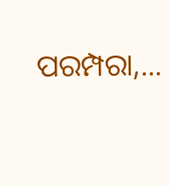ପରମ୍ପରା,...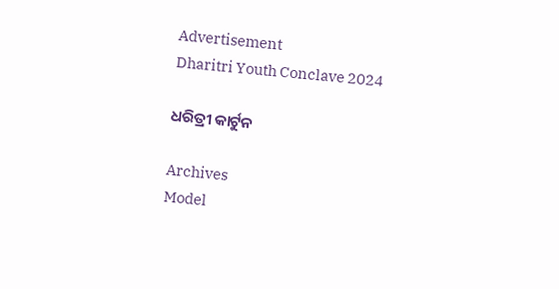Advertisement
Dharitri Youth Conclave 2024

ଧରିତ୍ରୀ କାର୍ଟୁନ

Archives
Model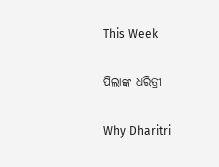This Week

ପିଲାଙ୍କ ଧରିତ୍ରୀ

Why Dharitri